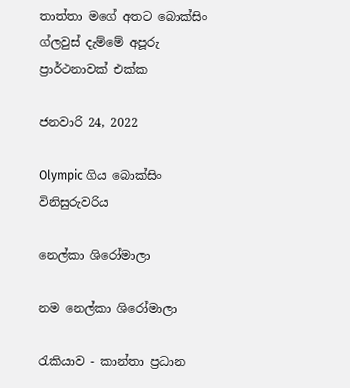තාත්තා මගේ අතට බොක්සිං ග්ලවුස් දැම්මේ අපූරු ප්‍රාර්ථනාවක් එක්ක

ජනවාරි 24, 2022

Olympic ගිය බොක්සිං විනිසුරුවරිය

නෙල්කා ශිරෝමාලා

නම නෙල්කා ශිරෝමාලා

රැකියාව - කාන්තා ප්‍රධාන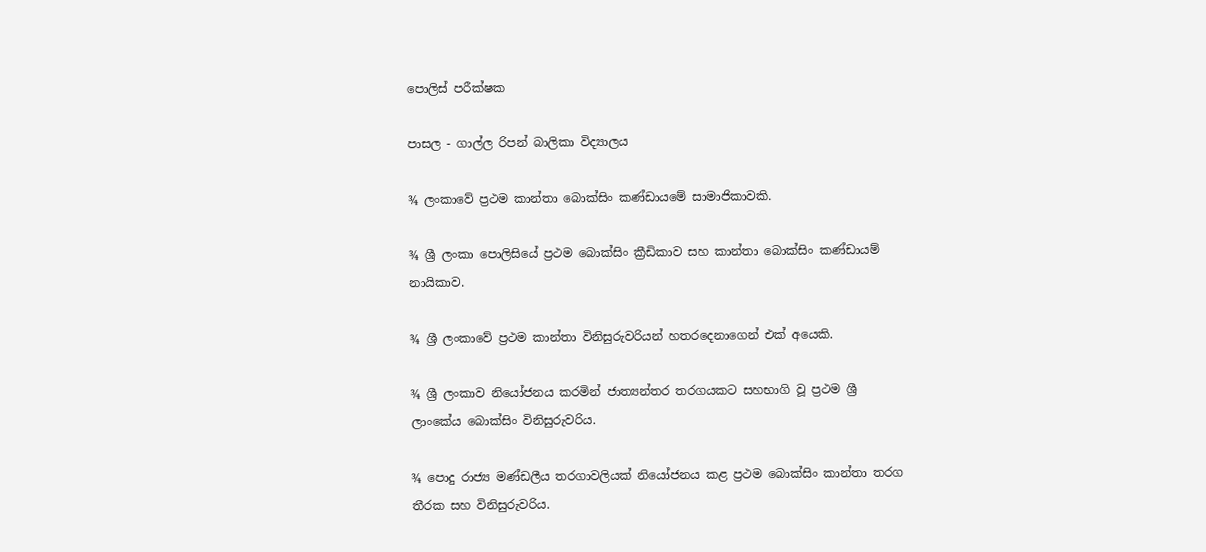පොලිස් පරීක්ෂක

පාසල - ගාල්ල රිපන් බාලිකා විද්‍යාලය

¾ ලංකාවේ ප්‍රථම කාන්තා බොක්සිං කණ්ඩායමේ සාමාජිකාවකි.

¾ ශ්‍රී ලංකා පොලිසියේ ප්‍රථම බොක්සිං ක්‍රීඩිකාව සහ කාන්තා බොක්සිං කණ්ඩායම් නායිකාව.

¾ ශ්‍රී ලංකාවේ ප්‍රථම කාන්තා විනිසුරුවරියන් හතරදෙනාගෙන් එක් අයෙකි.

¾ ශ්‍රී ලංකාව නියෝජනය කරමින් ජාත්‍යන්තර තරගයකට සහභාගි වූ ප්‍රථම ශ්‍රී ලාංකේය බොක්සිං විනිසුරුවරිය.

¾ පොදු රාජ්‍ය මණ්ඩලීය තරගාවලියක් නියෝජනය කළ ප්‍රථම බොක්සිං කාන්තා තරග තීරක සහ විනිසුරුවරිය.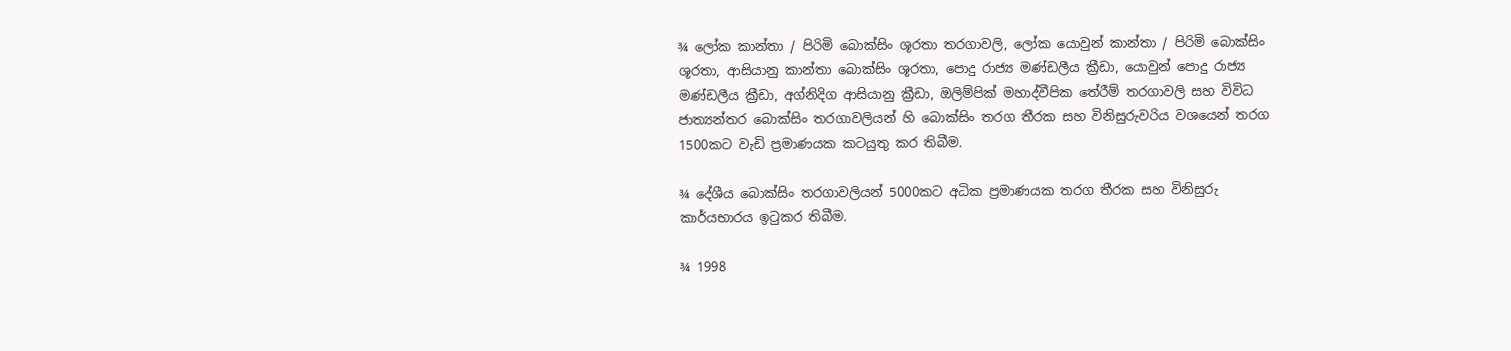¾ ලෝක කාන්තා / පිරිමි බොක්සිං ශූරතා තරගාවලි, ලෝක යොවුන් කාන්තා / පිරිමි බොක්සිං ශූරතා, ආසියානු කාන්තා බොක්සිං ශූරතා, පොදු රාජ්‍ය මණ්ඩලීය ක්‍රීඩා, යොවුන් පොදු රාජ්‍ය මණ්ඩලීය ක්‍රීඩා, අග්නිදිග ආසියානු ක්‍රීඩා, ඔලිම්පික් මහාද්වීපික තේරීම් තරගාවලි සහ විවිධ ජාත්‍යන්තර බොක්සිං තරගාවලියන් හි බොක්සිං තරග තීරක සහ විනිසුරුවරිය වශයෙන් තරග 1500කට වැඩි ප්‍රමාණයක කටයුතු කර තිබීම.

¾ දේශීය බොක්සිං තරගාවලියන් 5000කට අධික ප්‍රමාණයක තරග තීරක සහ විනිසුරු කාර්යභාරය ඉටුකර තිබීම.

¾ 1998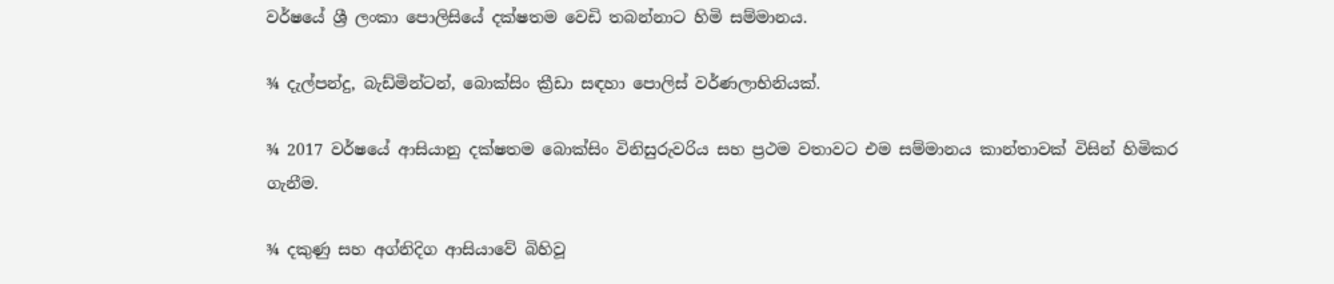වර්ෂයේ ශ්‍රී ලංකා පොලිසියේ දක්ෂතම වෙඩි තබන්නාට හිමි සම්මානය.

¾ දැල්පන්දු, බැඩ්මින්ටන්, බොක්සිං ක්‍රීඩා සඳහා පොලිස් වර්ණලාභිනියක්.

¾ 2017 වර්ෂයේ ආසියානු දක්ෂතම බොක්සිං විනිසුරුවරිය සහ ප්‍රථම වතාවට එම සම්මානය කාන්තාවක් විසින් හිමිකර ගැනීම.

¾ දකුණු සහ අග්නිදිග ආසියාවේ බිහිවූ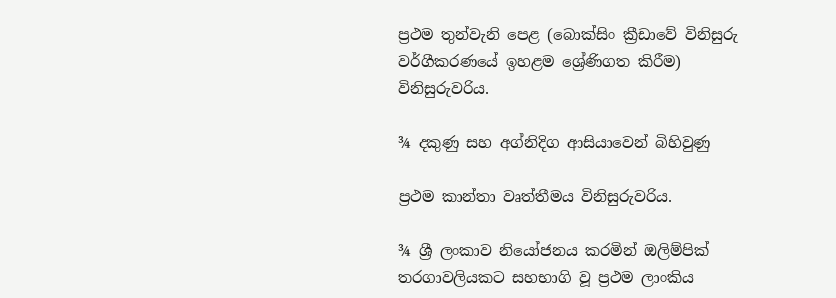ප්‍රථම තුන්වැනි පෙළ (බොක්සිං ක්‍රීඩාවේ විනිසුරු වර්ගීකරණයේ ඉහළම ශ්‍රේණිගත කිරීම) විනිසුරුවරිය.

¾ දකුණු සහ අග්නිදිග ආසියාවෙන් බිහිවුණු

ප්‍රථම කාන්තා වෘත්තීමය විනිසුරුවරිය.

¾ ශ්‍රී ලංකාව නියෝජනය කරමින් ඔලිම්පික් තරගාවලියකට සහභාගි වූ ප්‍රථම ලාංකිය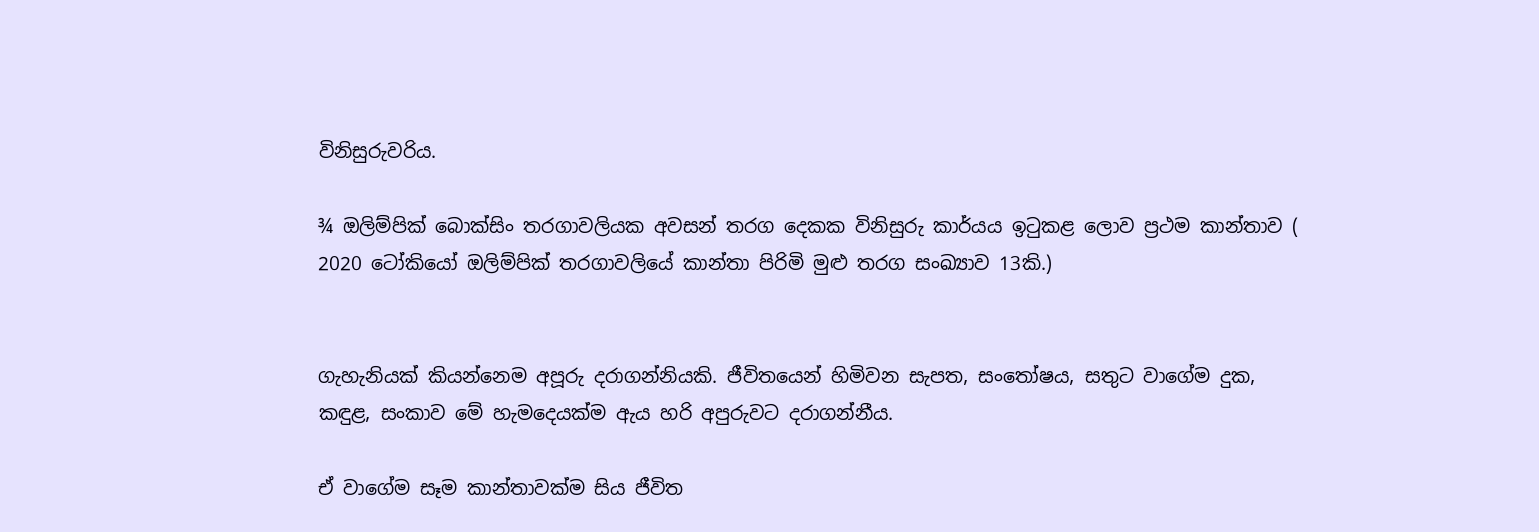විනිසුරුවරිය.

¾ ඔලිම්පික් බොක්සිං තරගාවලියක අවසන් තරග දෙකක විනිසුරු කාර්යය ඉටුකළ ලොව ප්‍රථම කාන්තාව ( 2020 ටෝකියෝ ඔලිම්පික් තරගාවලියේ කාන්තා පිරිමි මුළු තරග සංඛ්‍යාව 13කි.)


ගැහැනියක් කියන්නෙම අපූරු දරාගන්නියකි. ජීවිතයෙන් හිමිවන සැපත, සංතෝෂය, සතුට වාගේම දුක, කඳුළ, සංකාව මේ හැමදෙයක්ම ඇය හරි අපුරුවට දරාගන්නීය.

ඒ වාගේම සෑම කාන්තාවක්ම සිය ජීවිත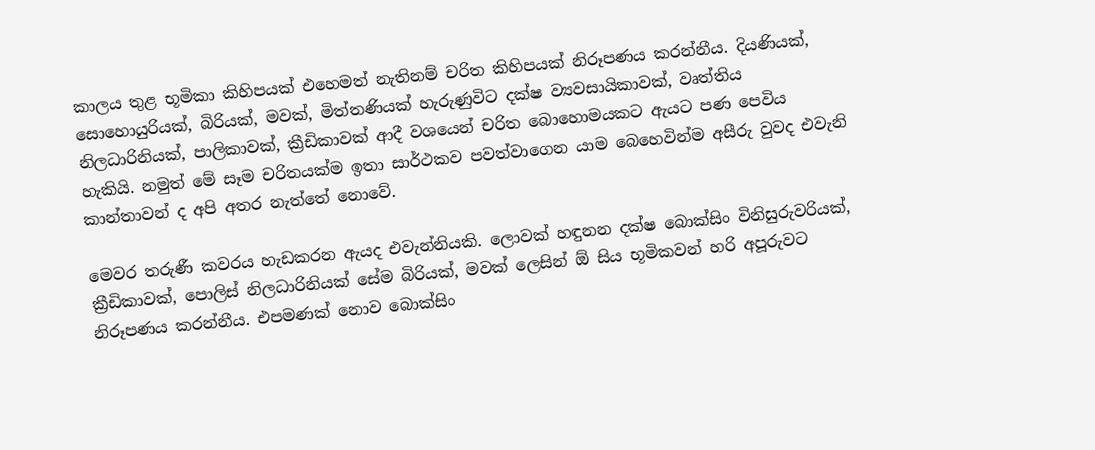කාලය තුළ භූමිකා කිහිපයක් එහෙමත් නැතිනම් චරිත කිහිපයක් නිරූපණය කරන්නීය. දියණියක්, සොහොයුරියක්, බිරියක්, මවක්, මිත්තණියක් හැරුණුවිට දක්ෂ ව්‍යවසායිකාවක්, වෘත්තිය නිලධාරිනියක්, පාලිකාවක්, ක්‍රීඩිකාවක් ආදී වශයෙන් චරිත බොහොමයකට ඇයට පණ පෙවිය හැකියි. නමුත් මේ සෑම චරිතයක්ම ඉතා සාර්ථකව පවත්වාගෙන යාම බෙහෙවින්ම අසීරු වුවද එවැනි කාන්තාවන් ද අපි අතර නැත්තේ නොවේ.

මෙවර තරුණී කවරය හැඩකරන ඇයද එවැන්නියකි. ලොවක් හඳුනන දක්ෂ බොක්සිං විනිසුරුවරියක්, ක්‍රීඩිකාවක්, පොලිස් නිලධාරිනියක් සේම බිරියක්, මවක් ලෙසින් ඕ සිය භූමිකවන් හරි අපූරුවට නිරූපණය කරන්නීය. එපමණක් නොව බොක්සිං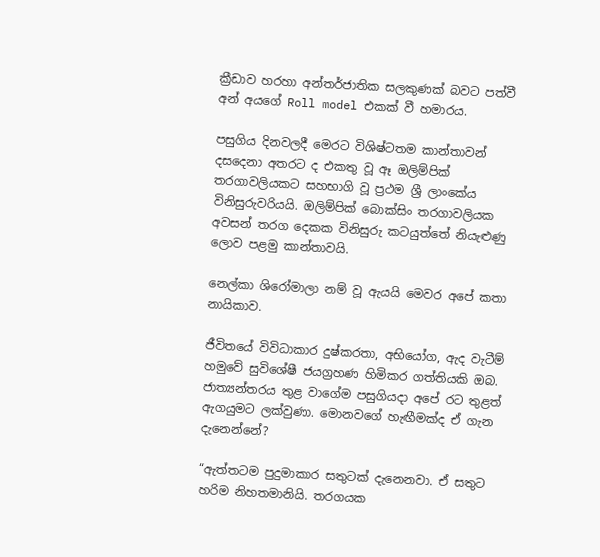ක්‍රීඩාව හරහා අන්තර්ජාතික සලකුණක් බවට පත්වී අන් අයගේ Roll model එකක් වී හමාරය.

පසුගිය දිනවලදී මෙරට විශිෂ්ටතම කාන්තාවන් දසදෙනා අතරට ද එකතු වූ ඈ ඔලිම්පික් තරගාවලියකට සහභාගි වූ ප්‍රථම ශ්‍රී ලාංකේය විනිසුරුවරියයි. ඔලිම්පික් බොක්සිං තරගාවලියක අවසන් තරග දෙකක විනිසුරු කටයුත්තේ නියැළුණු ලොව පළමු කාන්තාවයි.

නෙල්කා ශිරෝමාලා නම් වූ ඇයයි මෙවර අපේ කතා නායිකාව.

ජීවිතයේ විවිධාකාර දුෂ්කරතා, අභියෝග, ඇද වැටීම් හමුවේ සුවිශේෂී ජයග්‍රහණ හිමිකර ගත්තියකි ඔබ. ජාත්‍යන්තරය තුළ වාගේම පසුගියදා අපේ රට තුළත් ඇගයුමට ලක්වුණා. මොනවගේ හැඟීමක්ද ඒ ගැන දැනෙන්නේ?

“ඇත්තටම පුදුමාකාර සතුටක් දැනෙනවා. ඒ සතුට හරිම නිහතමානියි. තරගයක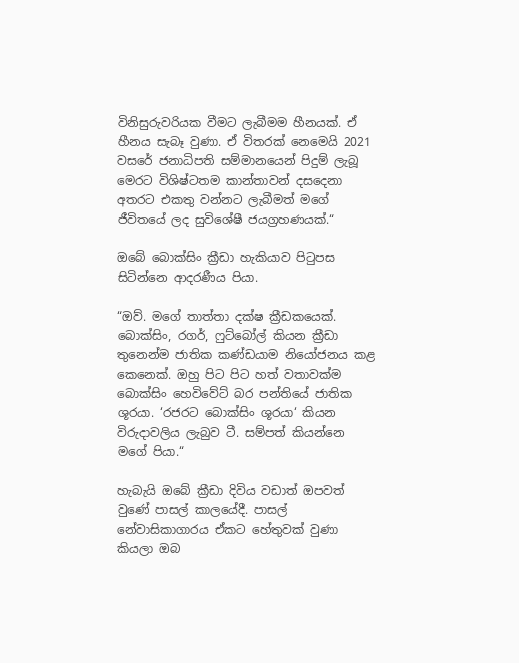විනිසුරුවරියක වීමට ලැබීමම හීනයක්. ඒ හීනය සැබෑ වුණා. ඒ විතරක් නෙමෙයි 2021 වසරේ ජනාධිපති සම්මානයෙන් පිදුම් ලැබූ මෙරට විශිෂ්ටතම කාන්තාවන් දසදෙනා අතරට එකතු වන්නට ලැබීමත් මගේ ජීවිතයේ ලද සුවිශේෂී ජයග්‍රහණයක්.“

ඔබේ බොක්සිං ක්‍රීඩා හැකියාව පිටුපස සිටින්නෙ ආදරණීය පියා.

“ඔව්. මගේ තාත්තා දක්ෂ ක්‍රීඩකයෙක්. බොක්සිං, රගර්, ෆුට්බෝල් කියන ක්‍රීඩා තුනෙන්ම ජාතික කණ්ඩයාම නියෝජනය කළ කෙනෙක්. ඔහු පිට පිට හත් වතාවක්ම බොක්සිං හෙවිවේට් බර පන්තියේ ජාතික ශූරයා. ‘රජරට බොක්සිං ශූරයා‘ කියන විරුදාවලිය ලැබුව ටී. සම්පත් කියන්නෙ මගේ පියා.“

හැබැයි ඔබේ ක්‍රීඩා දිවිය වඩාත් ඔපවත් වුණේ පාසල් කාලයේදී. පාසල් නේවාසිකාගාරය ඒකට හේතුවක් වුණා කියලා ඔබ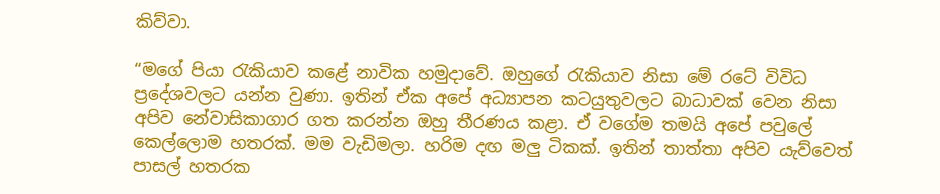කිව්වා.

“මගේ පියා රැකියාව කළේ නාවික හමුදාවේ. ඔහුගේ රැකියාව නිසා මේ රටේ විවිධ ප්‍රදේශවලට යන්න වුණා. ඉතින් ඒක අපේ අධ්‍යාපන කටයුතුවලට බාධාවක් වෙන නිසා අපිව නේවාසිකාගාර ගත කරන්න ඔහු තීරණය කළා. ඒ වගේම තමයි අපේ පවුලේ කෙල්ලොම හතරක්. මම වැඩිමලා. හරිම දඟ මලු ටිකක්. ඉතින් තාත්තා අපිව යැව්වෙත් පාසල් හතරක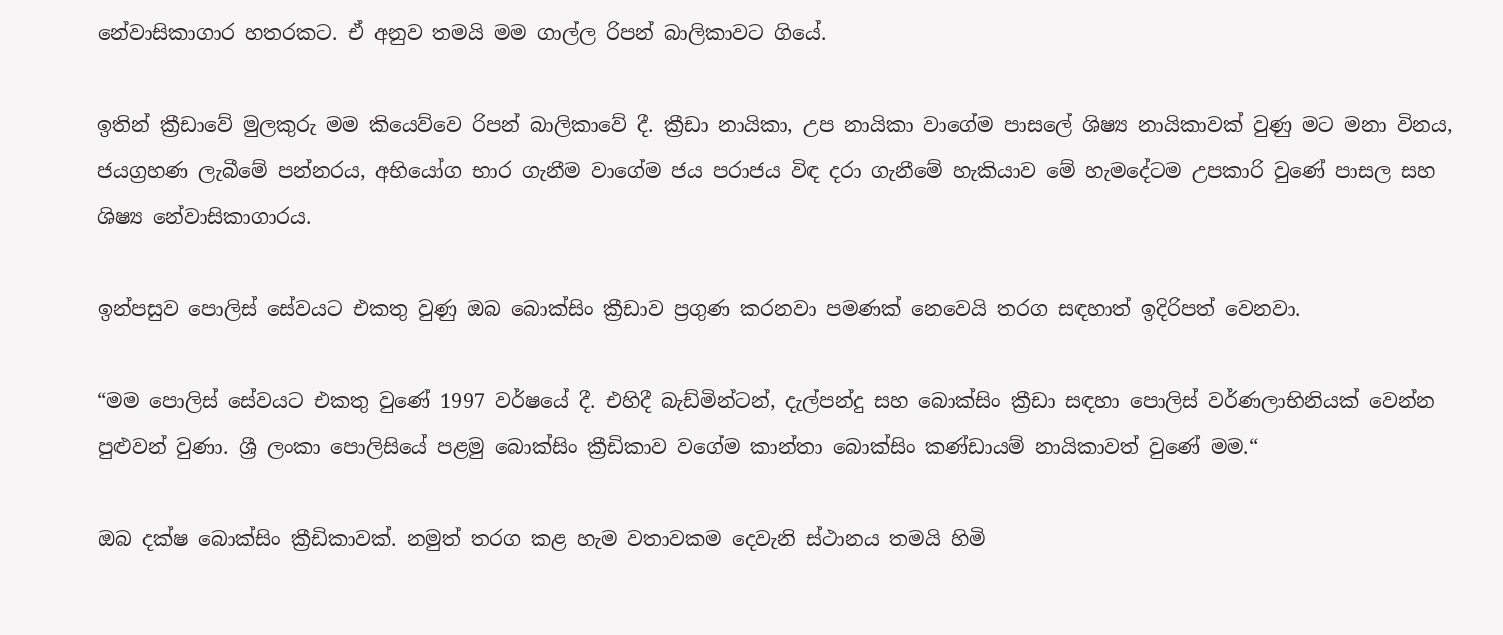නේවාසිකාගාර හතරකට. ඒ අනුව තමයි මම ගාල්ල රිපන් බාලිකාවට ගියේ.

ඉතින් ක්‍රීඩාවේ මුලකුරු මම කියෙව්වෙ රිපන් බාලිකාවේ දී. ක්‍රීඩා නායිකා, උප නායිකා වාගේම පාසලේ ශිෂ්‍ය නායිකාවක් වුණු මට මනා විනය, ජයග්‍රහණ ලැබීමේ පන්නරය, අභියෝග භාර ගැනීම වාගේම ජය පරාජය විඳ දරා ගැනීමේ හැකියාව මේ හැමදේටම උපකාරි වුණේ පාසල සහ ශිෂ්‍ය නේවාසිකාගාරය.

ඉන්පසුව පොලිස් සේවයට එකතු වුණු ඔබ බොක්සිං ක්‍රීඩාව ප්‍රගුණ කරනවා පමණක් නෙවෙයි තරග සඳහාත් ඉදිරිපත් වෙනවා.

“මම පොලිස් සේවයට එකතු වු‍ණේ 1997 වර්ෂයේ දී. එහිදී බැඩ්මින්ටන්, දැල්පන්දු සහ බොක්සිං ක්‍රීඩා සඳහා පොලිස් වර්ණලාභිනියක් වෙන්න පුළුවන් වුණා. ශ්‍රී ලංකා පොලිසියේ පළමු බොක්සිං ක්‍රීඩිකාව වගේම කාන්තා බොක්සිං කණ්ඩායම් නායිකාවත් වුණේ මම.“

ඔබ දක්ෂ බොක්සිං ක්‍රීඩිකාවක්. නමුත් තරග කළ හැම වතාවකම දෙවැනි ස්ථානය තමයි හිමි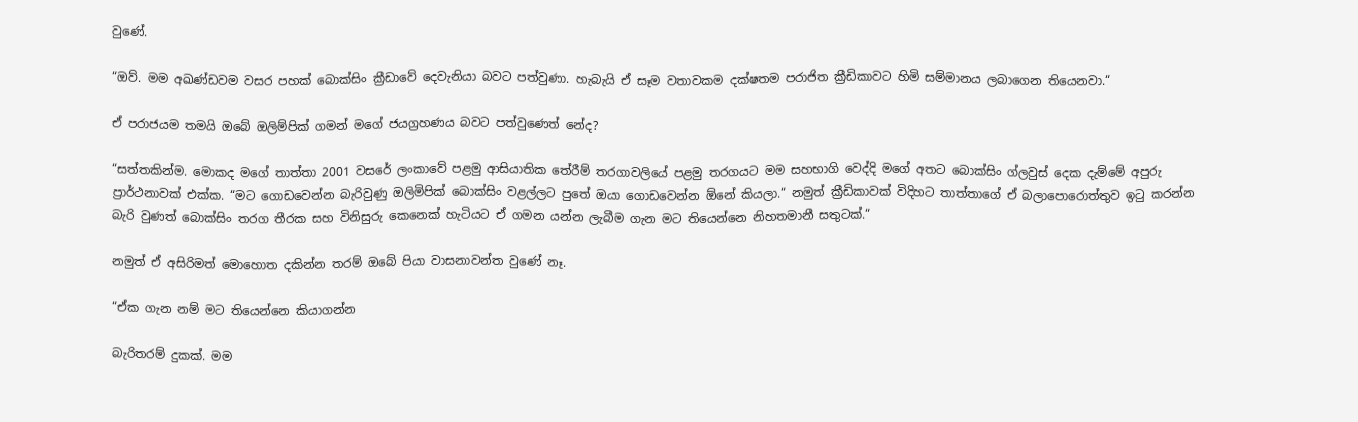වුණේ.

“ඔව්. මම අඛණ්ඩවම වසර පහක් බොක්සිං ක්‍රීඩාවේ දෙවැනියා බවට පත්වුණා. හැබැයි ඒ සෑම වතාවකම දක්ෂතම පරාජිත ක්‍රීඩිකාවට හිමි සම්මානය ලබාගෙන තියෙනවා.“

ඒ පරාජයම තමයි ඔබේ ඔලිම්පික් ගමන් මගේ ජයග්‍රහණය බවට පත්වුණෙත් නේද?

“සත්තකින්ම. මොකද මගේ තාත්තා 2001 වසරේ ලංකාවේ පළමු ආසියාතික තේරීම් තරගාවලියේ පළමු තරගයට මම සහභාගි වෙද්දි මගේ අතට බොක්සිං ග්ලවුස් දෙක දැම්මේ අපුරු ප්‍රාර්ථනාවක් එක්ක. “මට ගොඩවෙන්න බැරිවුණු ඔලිමිපික් බොක්සිං වළල්ලට පුතේ ඔයා ගොඩවෙන්න ඕනේ කියලා.“ නමුත් ක්‍රීඩිකාවක් විදිහට තාත්තාගේ ඒ බලාපොරොත්තුව ඉටු කරන්න බැරි වුණත් බොක්සිං තරග තීරක සහ විනිසුරු කෙනෙක් හැටියට ඒ ගමන යන්න ලැබීම ගැන මට තියෙන්නෙ නිහතමානී සතුටක්.“

නමුත් ඒ අසිරිමත් මොහොත දකින්න තරම් ඔබේ පියා වාසනාවන්ත වුණේ නෑ.

“ඒක ගැන නම් මට තියෙන්නෙ කියාගන්න

බැරිතරම් දුකක්. මම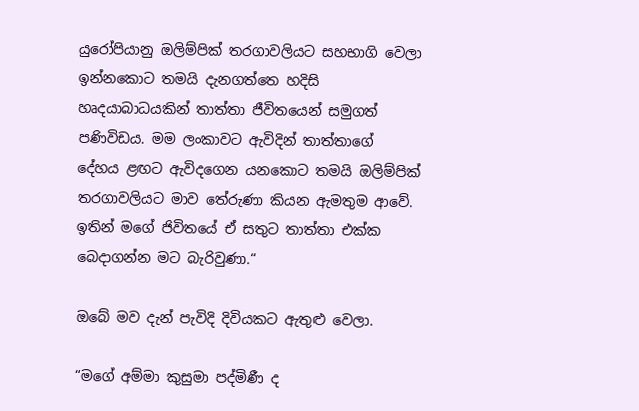යුරෝපියානු ඔලිම්පික් තරගාවලියට සහභාගි වෙලා ඉන්නකොට තමයි දැනගත්තෙ හදිසි හෘදයාබාධයකින් තාත්තා ජීවිතයෙන් සමුගත් පණිවිඩය. මම ලංකාවට ඇවිදින් තාත්තාගේ දේහය ළඟට ඇවිදගෙන යනකොට තමයි ඔලිම්පික් තරගාවලියට මාව තේරුණා කියන ඇමතුම ආවේ. ඉතින් මගේ ජිවිතයේ ඒ සතුට තාත්තා එක්ක බෙදාගන්න මට බැරිවුණා.“

ඔබේ මව දැන් පැවිදි දිවියකට ඇතුළු වෙලා.

“මගේ අම්මා කුසුමා පද්මිණී ද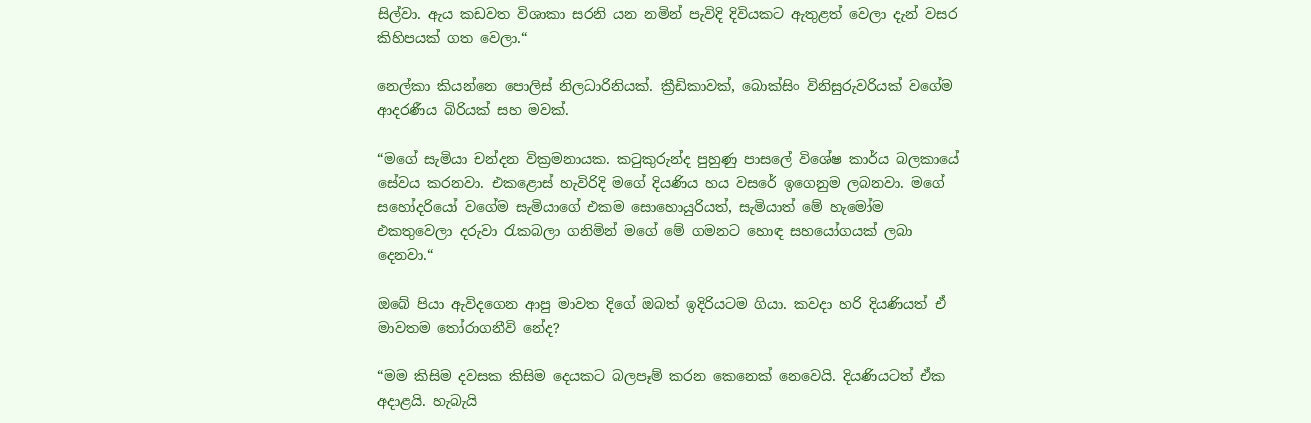සිල්වා. ඇය කඩවත විශාකා සරනි යන නමින් පැවිදි දිවියකට ඇතුළත් වෙලා දැන් වසර කිහිපයක් ගත වෙලා.“

නෙල්කා කියන්නෙ පොලිස් නිලධාරිනියක්. ක්‍රීඩිකාවක්, බොක්සිං විනිසුරුවරියක් වගේම ආදරණීය බිරියක් සහ මවක්.

“මගේ සැමියා චන්දන වික්‍රමනායක. කටුකුරුන්ද පුහුණු පාසලේ විශේෂ කාර්ය බලකායේ සේවය කරනවා. එකළොස් හැවිරිදි මගේ දියණිය හය වසරේ ඉගෙනුම ලබනවා. මගේ සහෝදරියෝ වගේම සැමියාගේ එකම සොහොයුරියත්, සැමියාත් මේ හැමෝම එකතුවෙලා දරුවා රැකබලා ගනිමින් මගේ මේ ගමනට හොඳ සහයෝගයක් ලබා දෙනවා.“

ඔබේ පියා ඇවිදගෙන ආපු මාවත දිගේ ඔබත් ඉදිරියටම ගියා. කවදා හරි දියණියත් ඒ මාවතම තෝරාගනීවි නේද?

“මම කිසිම දවසක කිසිම දෙයකට බලපෑම් කරන කෙනෙක් නෙවෙයි. දියණියටත් ඒක අදාළයි. හැබැයි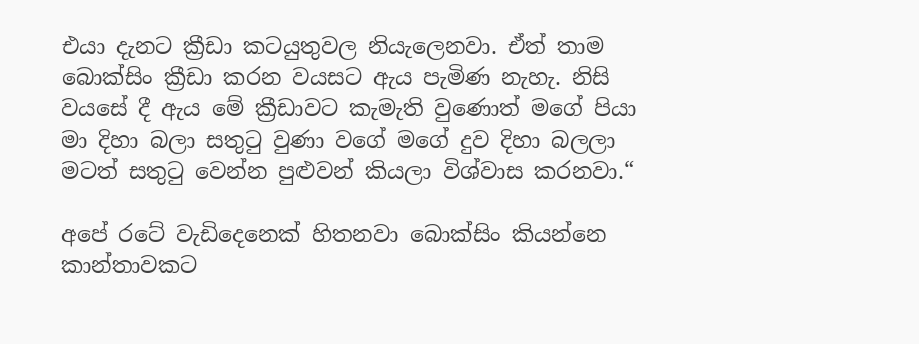එයා දැනට ක්‍රීඩා කටයුතුවල නියැලෙනවා. ඒත් තාම බොක්සිං ක්‍රීඩා කරන වයසට ඇය පැමිණ නැහැ. නිසි වයසේ දී ඇය මේ ක්‍රීඩාවට කැමැති වුණොත් මගේ පියා මා දිහා බලා සතුටු වුණා වගේ මගේ දුව දිහා බලලා මටත් සතුටු වෙන්න පුළුවන් කියලා විශ්වාස කරනවා.“

අපේ රටේ වැඩිදෙනෙක් හිතනවා බොක්සිං කියන්නෙ කාන්තාවකට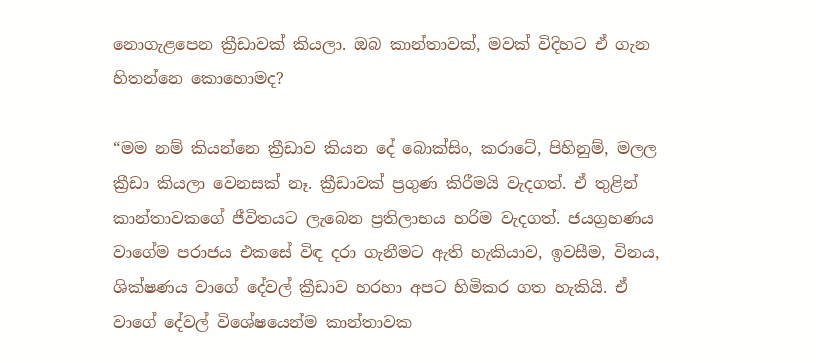නොගැළපෙන ක්‍රීඩාවක් කියලා. ඔබ කාන්තාවක්, මවක් විදිහට ඒ ගැන හිතන්නෙ කොහොමද?

“මම නම් කියන්නෙ ක්‍රීඩාව කියන දේ බොක්සිං, කරාටේ, පිහිනුම්, මලල ක්‍රීඩා කියලා වෙනසක් නෑ. ක්‍රීඩාවක් ප්‍රගුණ කිරීමයි වැදගත්. ඒ තුළින් කාන්තාවකගේ ජීවිතයට ලැබෙන ප්‍රතිලාභය හරිම වැදගත්. ජයග්‍රහණය වාගේම පරාජය එකසේ විඳ දරා ගැනීමට ඇති හැකියාව, ඉවසීම, විනය, ශික්ෂණය වාගේ දේවල් ක්‍රීඩාව හරහා අපට හිමිකර ගත හැකියි. ඒ වාගේ දේවල් විශේෂයෙන්ම කාන්තාවක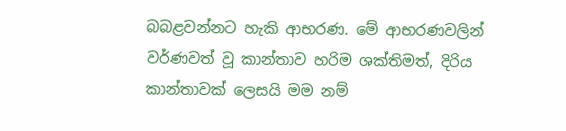බබළවන්නට හැකි ආභරණ. මේ ආභරණවලින් වර්ණවත් වූ කාන්තාව හරිම ශක්තිමත්, දිරිය කාන්තාවක් ලෙසයි මම නම්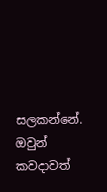සලකන්නේ. ඔවුන් කවදාවත්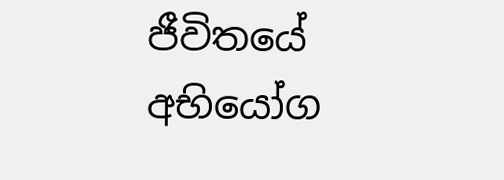ජීවිතයේ අභියෝග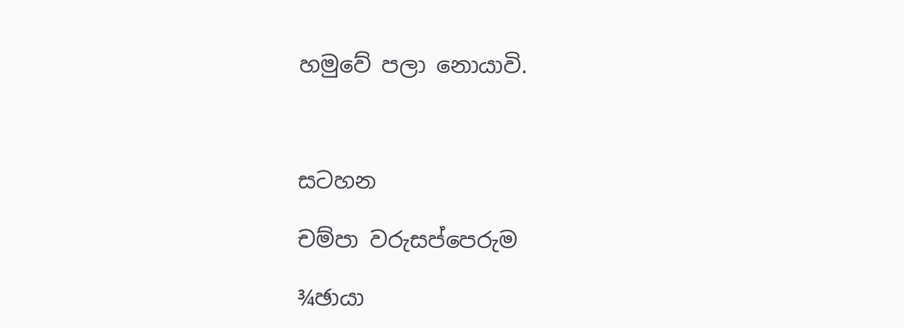හමුවේ පලා නොයාවි.



සටහන

චම්පා වරුසප්පෙරුම

¾ඡායා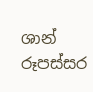ශාන් රූපස්සර